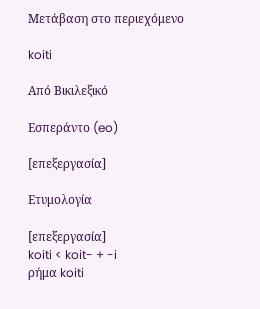Μετάβαση στο περιεχόμενο

koiti

Από Βικιλεξικό

Εσπεράντο (eo)

[επεξεργασία]

Ετυμολογία

[επεξεργασία]
koiti < koit- + -i
ρήμα koiti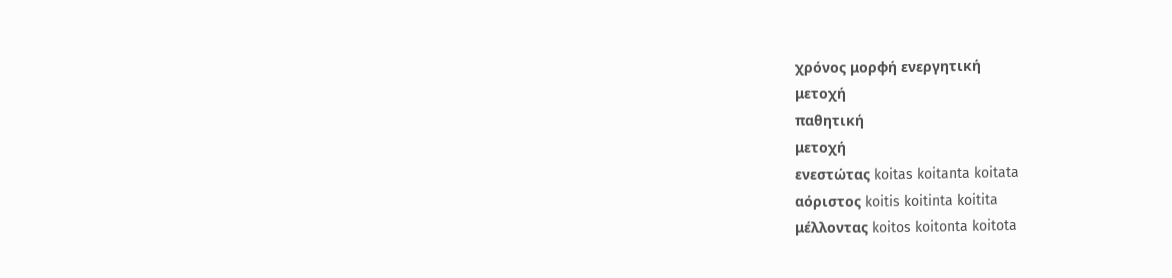χρόνος μορφή ενεργητική
μετοχή
παθητική
μετοχή
ενεστώτας koitas koitanta koitata
αόριστος koitis koitinta koitita
μέλλοντας koitos koitonta koitota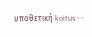υποθετική koitus - -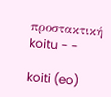προστακτική koitu - -

koiti (eo)